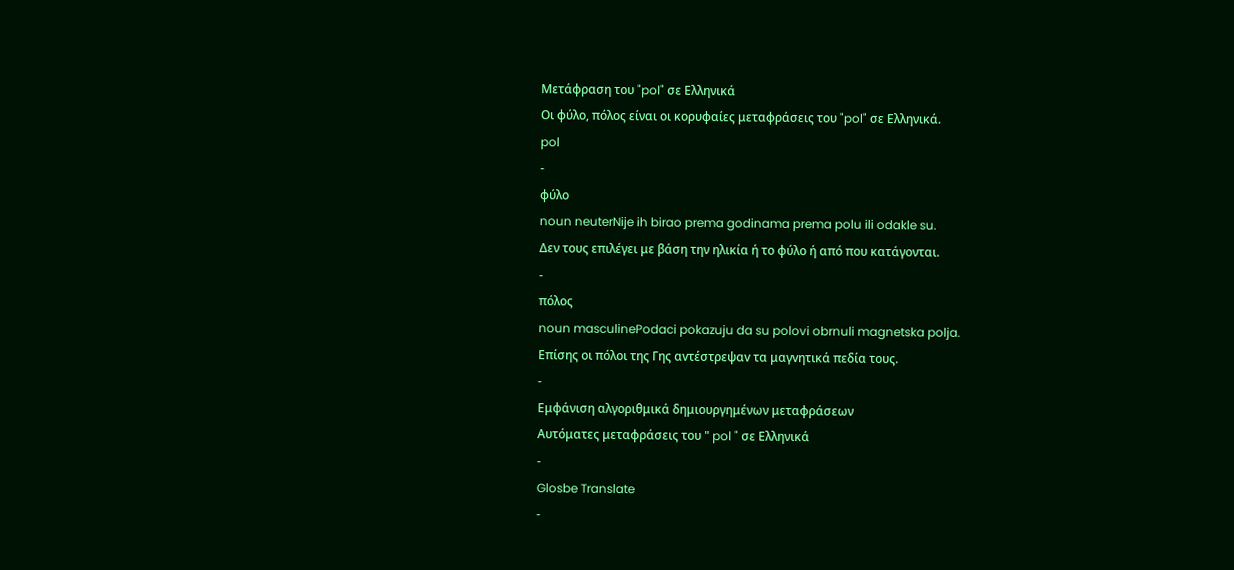Μετάφραση του "pol" σε Ελληνικά
Οι φύλο, πόλος είναι οι κορυφαίες μεταφράσεις του "pol" σε Ελληνικά.
pol
-
φύλο
noun neuterNije ih birao prema godinama prema polu ili odakle su.
Δεν τους επιλέγει με βάση την ηλικία ή το φύλο ή από που κατάγονται.
-
πόλος
noun masculinePodaci pokazuju da su polovi obrnuli magnetska polja.
Eπίσης οι πόλοι της Γης αvτέστρεψαv τα μαγvητικά πεδία τους.
-
Εμφάνιση αλγοριθμικά δημιουργημένων μεταφράσεων
Αυτόματες μεταφράσεις του " pol " σε Ελληνικά
-
Glosbe Translate
-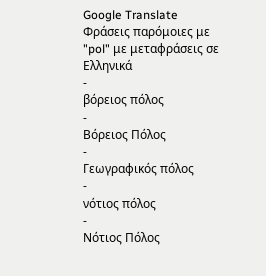Google Translate
Φράσεις παρόμοιες με "pol" με μεταφράσεις σε Ελληνικά
-
βόρειος πόλος
-
Βόρειος Πόλος
-
Γεωγραφικός πόλος
-
νότιος πόλος
-
Νότιος Πόλος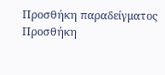Προσθήκη παραδείγματος
Προσθήκη